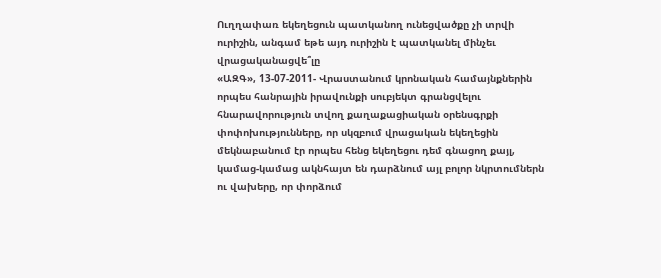Ուղղափառ եկեղեցուն պատկանող ունեցվածքը չի տրվի ուրիշին, անգամ եթե այդ ուրիշին է պատկանել մինչեւ վրացականացվե՞լը
«ԱԶԳ», 13-07-2011- Վրաստանում կրոնական համայնքներին որպես հանրային իրավունքի սուբյեկտ գրանցվելու հնարավորություն տվող քաղաքացիական օրենսգրքի փոփոխությունները, որ սկզբում վրացական եկեղեցին մեկնաբանում էր որպես հենց եկեղեցու դեմ գնացող քայլ, կամաց-կամաց ակնհայտ են դարձնում այլ բոլոր նկրտումներն ու վախերը, որ փորձում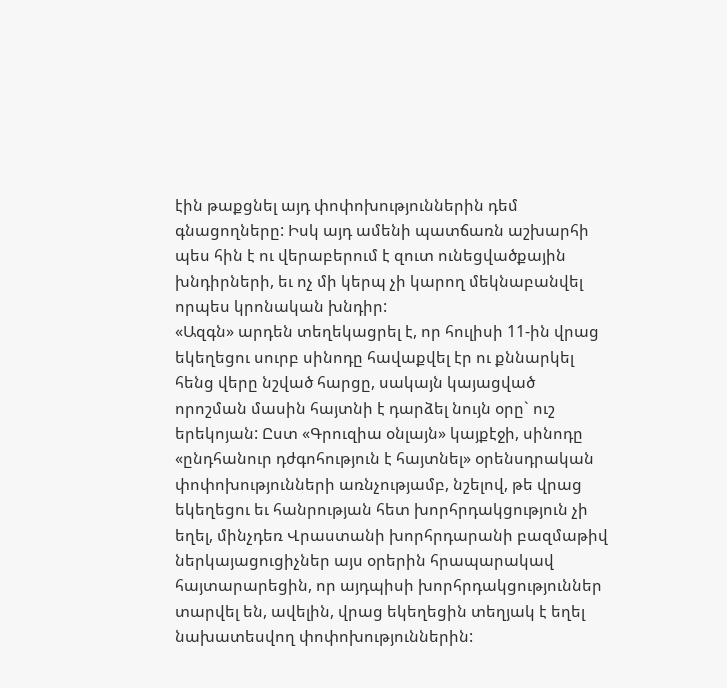էին թաքցնել այդ փոփոխություններին դեմ գնացողները: Իսկ այդ ամենի պատճառն աշխարհի պես հին է ու վերաբերում է զուտ ունեցվածքային խնդիրների, եւ ոչ մի կերպ չի կարող մեկնաբանվել որպես կրոնական խնդիր:
«Ազգն» արդեն տեղեկացրել է, որ հուլիսի 11-ին վրաց եկեղեցու սուրբ սինոդը հավաքվել էր ու քննարկել հենց վերը նշված հարցը, սակայն կայացված որոշման մասին հայտնի է դարձել նույն օրը` ուշ երեկոյան: Ըստ «Գրուզիա օնլայն» կայքէջի, սինոդը «ընդհանուր դժգոհություն է հայտնել» օրենսդրական փոփոխությունների առնչությամբ, նշելով, թե վրաց եկեղեցու եւ հանրության հետ խորհրդակցություն չի եղել, մինչդեռ Վրաստանի խորհրդարանի բազմաթիվ ներկայացուցիչներ այս օրերին հրապարակավ հայտարարեցին, որ այդպիսի խորհրդակցություններ տարվել են, ավելին, վրաց եկեղեցին տեղյակ է եղել նախատեսվող փոփոխություններին: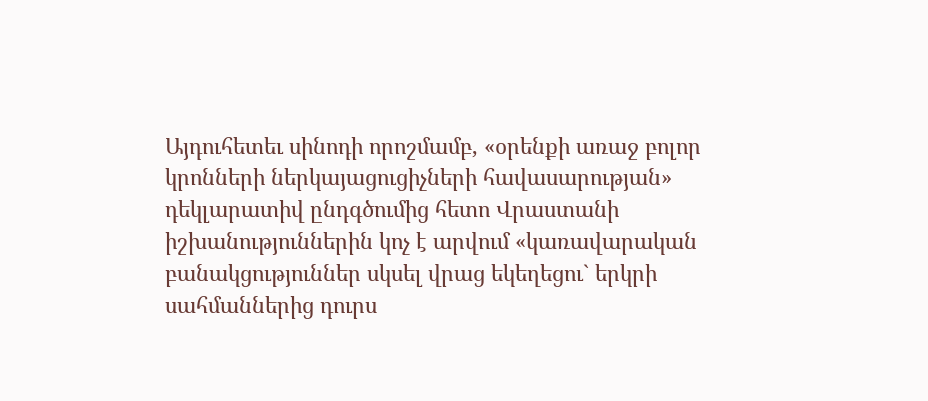Այդուհետեւ սինոդի որոշմամբ, «օրենքի առաջ բոլոր կրոնների ներկայացուցիչների հավասարության» դեկլարատիվ ընդգծումից հետո Վրաստանի իշխանություններին կոչ է արվում «կառավարական բանակցություններ սկսել վրաց եկեղեցու` երկրի սահմաններից դուրս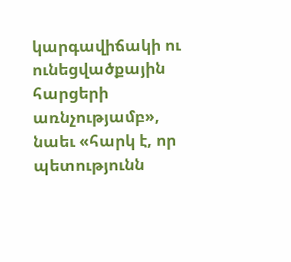կարգավիճակի ու ունեցվածքային հարցերի առնչությամբ», նաեւ «հարկ է, որ պետությունն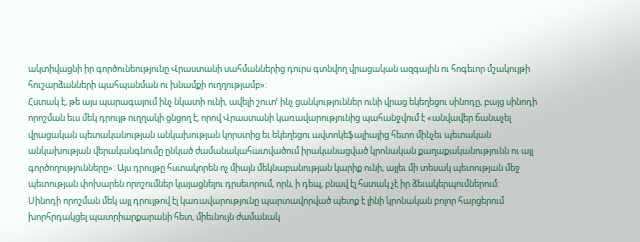ակտիվացնի իր գործունեությունը Վրաստանի սահմաններից դուրս գտնվող վրացական ազգային ու հոգեւոր մշակույթի հուշարձանների պահպանման ու խնամքի ուղղությամբ»:
Հստակ է, թե այս պարագայում ինչ նկատի ունի, ավելի շուտՙ ինչ ցանկություններ ունի վրաց եկեղեցու սինոդը, բայց սինոդի որոշման եւս մեկ դրույթ ուղղակի ցնցող է, որով Վրաստանի կառավարությունից պահանջվում է «անվավեր ճանաչել վրացական պետականության անկախության կորստից եւ եկեղեցու ավտոկեֆալիայից հետո մինչեւ պետական անկախության վերականգնումը ընկած ժամանակահատվածում իրականացված կրոնական քաղաքականությունն ու այլ գործողությունները»: Այս դրույթը հստակորեն ոչ միայն մեկնաբանության կարիք ունի, այլեւ մի տեսակ պետության մեջ պետության փոխարեն որոշումներ կայացնելու դրսեւորում, որն, ի դեպ, բնավ էլ հստակ չէ իր ձեւակերպումներում:
Սինոդի որոշման մեկ այլ դրույթով էլ կառավարությունը պարտավորված պետք է լինի կրոնական բոլոր հարցերում խորհրդակցել պատրիարքարանի հետ, միեւնույն ժամանակ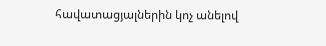հավատացյալներին կոչ անելով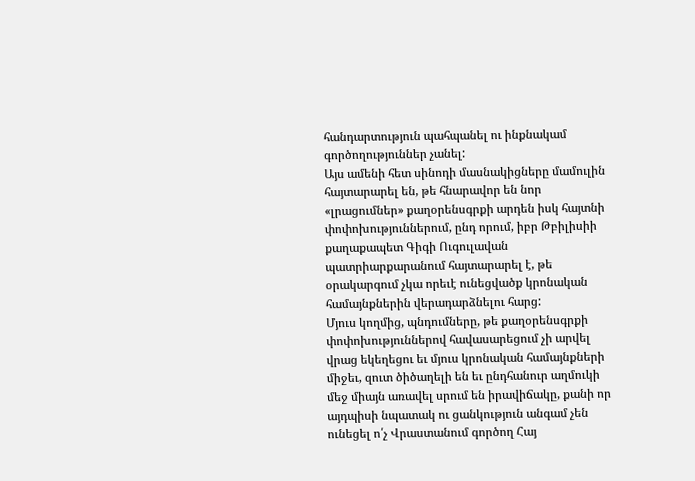հանդարտություն պահպանել ու ինքնակամ գործողություններ չանել:
Այս ամենի հետ սինոդի մասնակիցները մամուլին հայտարարել են, թե հնարավոր են նոր «լրացումներ» քաղօրենսգրքի արդեն իսկ հայտնի փոփոխություններում, ընդ որում, իբր Թբիլիսիի քաղաքապետ Գիգի Ուգուլավան պատրիարքարանում հայտարարել է, թե օրակարգում չկա որեւէ ունեցվածք կրոնական համայնքներին վերադարձնելու հարց:
Մյուս կողմից, պնդումները, թե քաղօրենսգրքի փոփոխություններով հավասարեցում չի արվել վրաց եկեղեցու եւ մյուս կրոնական համայնքների միջեւ, զուտ ծիծաղելի են եւ ընդհանուր աղմուկի մեջ միայն առավել սրում են իրավիճակը, քանի որ այդպիսի նպատակ ու ցանկություն անգամ չեն ունեցել ո՛չ Վրաստանում գործող Հայ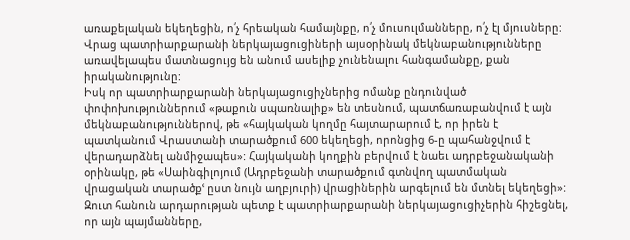առաքելական եկեղեցին, ո՛չ հրեական համայնքը, ո՛չ մուսուլմանները, ո՛չ էլ մյուսները: Վրաց պատրիարքարանի ներկայացուցիների այսօրինակ մեկնաբանությունները առավելապես մատնացույց են անում ասելիք չունենալու հանգամանքը, քան իրականությունը:
Իսկ որ պատրիարքարանի ներկայացուցիչներից ոմանք ընդունված փոփոխություններում «թաքուն սպառնալիք» են տեսնում, պատճառաբանվում է այն մեկնաբանություններով, թե «հայկական կողմը հայտարարում է, որ իրեն է պատկանում Վրաստանի տարածքում 600 եկեղեցի, որոնցից 6-ը պահանջվում է վերադարձնել անմիջապես»: Հայկականի կողքին բերվում է նաեւ ադրբեջանականի օրինակը, թե «Սաինգիլոյում (Ադրբեջանի տարածքում գտնվող պատմական վրացական տարածքՙ ըստ նույն աղբյուրի) վրացիներին արգելում են մտնել եկեղեցի»: Զուտ հանուն արդարության պետք է պատրիարքարանի ներկայացուցիչերին հիշեցնել, որ այն պայմանները,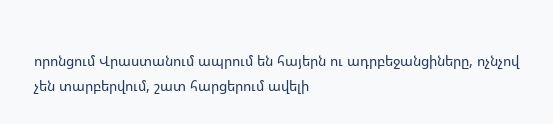որոնցում Վրաստանում ապրում են հայերն ու ադրբեջանցիները, ոչնչով չեն տարբերվում, շատ հարցերում ավելի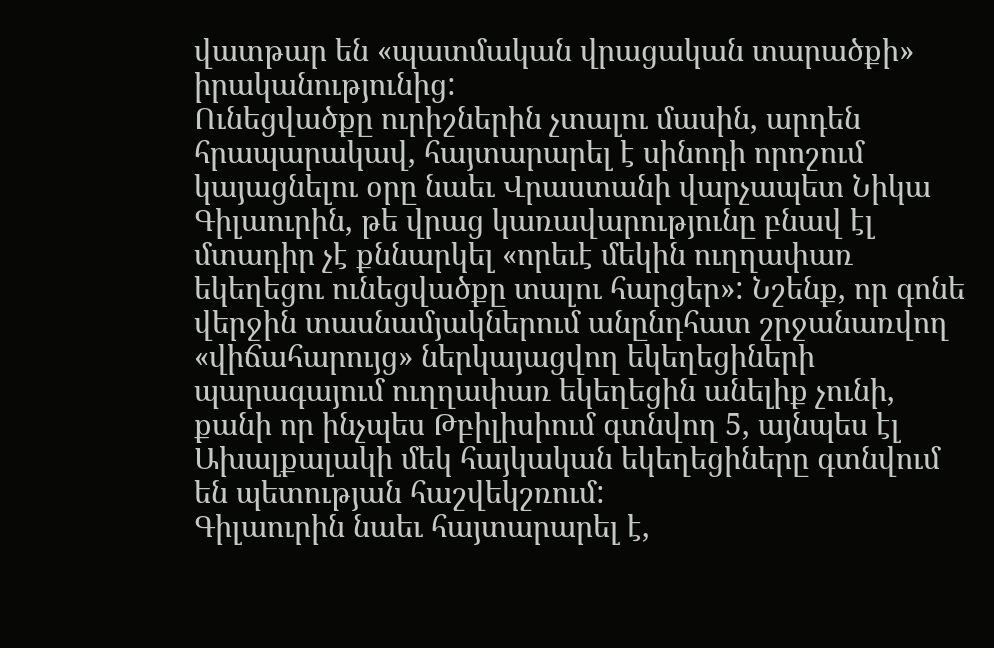վատթար են «պատմական վրացական տարածքի» իրականությունից:
Ունեցվածքը ուրիշներին չտալու մասին, արդեն հրապարակավ, հայտարարել է սինոդի որոշում կայացնելու օրը նաեւ Վրաստանի վարչապետ Նիկա Գիլաուրին, թե վրաց կառավարությունը բնավ էլ մտադիր չէ քննարկել «որեւէ մեկին ուղղափառ եկեղեցու ունեցվածքը տալու հարցեր»: Նշենք, որ գոնե վերջին տասնամյակներում անընդհատ շրջանառվող «վիճահարույց» ներկայացվող եկեղեցիների պարագայում ուղղափառ եկեղեցին անելիք չունի, քանի որ ինչպես Թբիլիսիում գտնվող 5, այնպես էլ Ախալքալակի մեկ հայկական եկեղեցիները գտնվում են պետության հաշվեկշռում:
Գիլաուրին նաեւ հայտարարել է,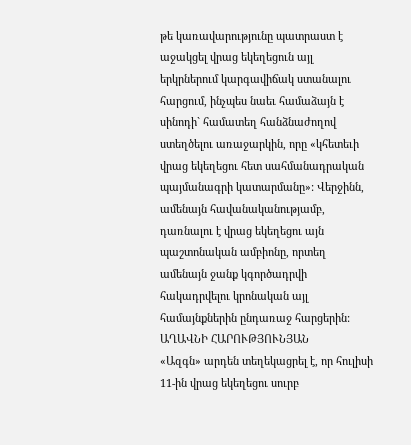թե կառավարությունը պատրաստ է աջակցել վրաց եկեղեցուն այլ երկրներում կարգավիճակ ստանալու հարցում, ինչպես նաեւ համաձայն է սինոդի` համատեղ հանձնաժողով ստեղծելու առաջարկին, որը «կհետեւի վրաց եկեղեցու հետ սահմանադրական պայմանագրի կատարմանը»: Վերջինն, ամենայն հավանականությամբ, դառնալու է վրաց եկեղեցու այն պաշտոնական ամբիոնը, որտեղ ամենայն ջանք կգործադրվի հակադրվելու կրոնական այլ համայնքներին ընդառաջ հարցերին:
ԱՂԱՎՆԻ ՀԱՐՈՒԹՅՈՒՆՅԱՆ
«Ազգն» արդեն տեղեկացրել է, որ հուլիսի 11-ին վրաց եկեղեցու սուրբ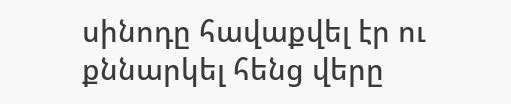սինոդը հավաքվել էր ու քննարկել հենց վերը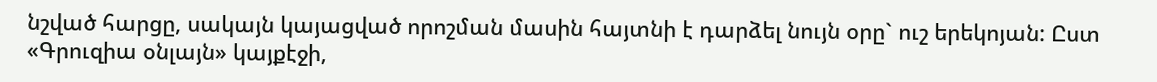նշված հարցը, սակայն կայացված որոշման մասին հայտնի է դարձել նույն օրը` ուշ երեկոյան: Ըստ «Գրուզիա օնլայն» կայքէջի,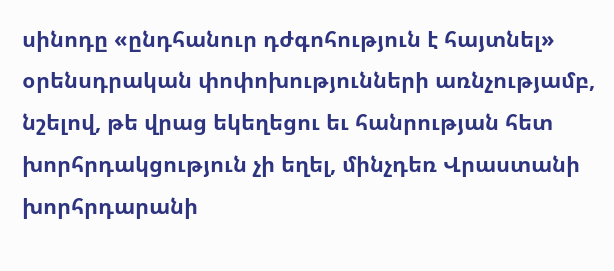սինոդը «ընդհանուր դժգոհություն է հայտնել» օրենսդրական փոփոխությունների առնչությամբ, նշելով, թե վրաց եկեղեցու եւ հանրության հետ խորհրդակցություն չի եղել, մինչդեռ Վրաստանի խորհրդարանի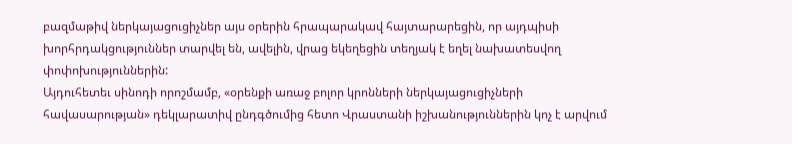բազմաթիվ ներկայացուցիչներ այս օրերին հրապարակավ հայտարարեցին, որ այդպիսի խորհրդակցություններ տարվել են, ավելին, վրաց եկեղեցին տեղյակ է եղել նախատեսվող փոփոխություններին:
Այդուհետեւ սինոդի որոշմամբ, «օրենքի առաջ բոլոր կրոնների ներկայացուցիչների հավասարության» դեկլարատիվ ընդգծումից հետո Վրաստանի իշխանություններին կոչ է արվում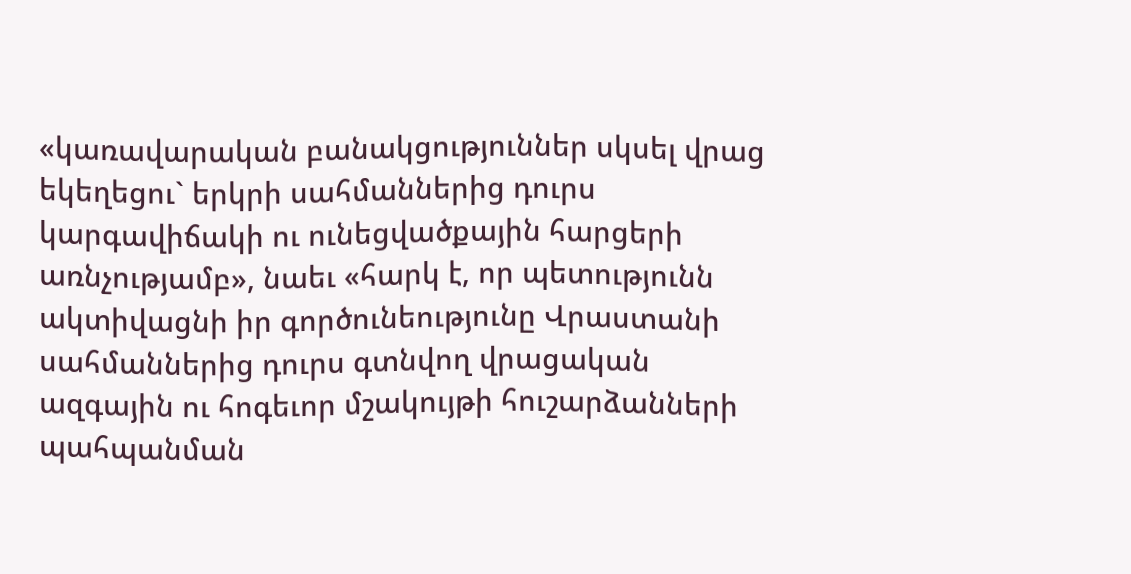«կառավարական բանակցություններ սկսել վրաց եկեղեցու` երկրի սահմաններից դուրս կարգավիճակի ու ունեցվածքային հարցերի առնչությամբ», նաեւ «հարկ է, որ պետությունն ակտիվացնի իր գործունեությունը Վրաստանի սահմաններից դուրս գտնվող վրացական ազգային ու հոգեւոր մշակույթի հուշարձանների պահպանման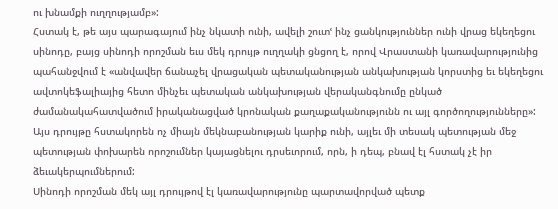ու խնամքի ուղղությամբ»:
Հստակ է, թե այս պարագայում ինչ նկատի ունի, ավելի շուտՙ ինչ ցանկություններ ունի վրաց եկեղեցու սինոդը, բայց սինոդի որոշման եւս մեկ դրույթ ուղղակի ցնցող է, որով Վրաստանի կառավարությունից պահանջվում է «անվավեր ճանաչել վրացական պետականության անկախության կորստից եւ եկեղեցու ավտոկեֆալիայից հետո մինչեւ պետական անկախության վերականգնումը ընկած ժամանակահատվածում իրականացված կրոնական քաղաքականությունն ու այլ գործողությունները»: Այս դրույթը հստակորեն ոչ միայն մեկնաբանության կարիք ունի, այլեւ մի տեսակ պետության մեջ պետության փոխարեն որոշումներ կայացնելու դրսեւորում, որն, ի դեպ, բնավ էլ հստակ չէ իր ձեւակերպումներում:
Սինոդի որոշման մեկ այլ դրույթով էլ կառավարությունը պարտավորված պետք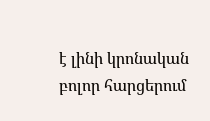է լինի կրոնական բոլոր հարցերում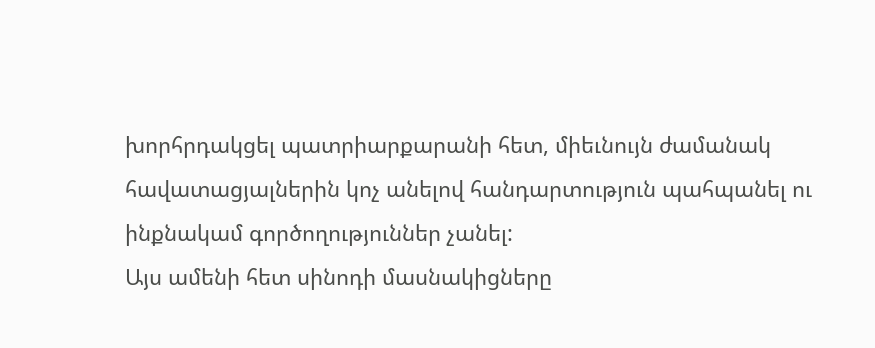խորհրդակցել պատրիարքարանի հետ, միեւնույն ժամանակ հավատացյալներին կոչ անելով հանդարտություն պահպանել ու ինքնակամ գործողություններ չանել:
Այս ամենի հետ սինոդի մասնակիցները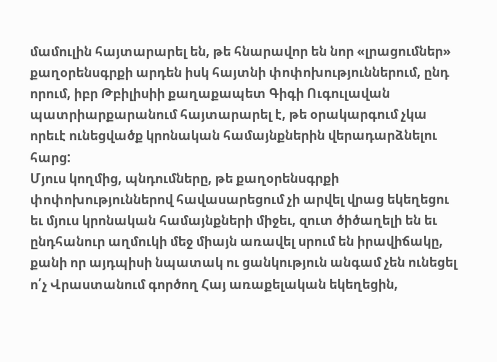մամուլին հայտարարել են, թե հնարավոր են նոր «լրացումներ» քաղօրենսգրքի արդեն իսկ հայտնի փոփոխություններում, ընդ որում, իբր Թբիլիսիի քաղաքապետ Գիգի Ուգուլավան պատրիարքարանում հայտարարել է, թե օրակարգում չկա որեւէ ունեցվածք կրոնական համայնքներին վերադարձնելու հարց:
Մյուս կողմից, պնդումները, թե քաղօրենսգրքի փոփոխություններով հավասարեցում չի արվել վրաց եկեղեցու եւ մյուս կրոնական համայնքների միջեւ, զուտ ծիծաղելի են եւ ընդհանուր աղմուկի մեջ միայն առավել սրում են իրավիճակը, քանի որ այդպիսի նպատակ ու ցանկություն անգամ չեն ունեցել ո՛չ Վրաստանում գործող Հայ առաքելական եկեղեցին,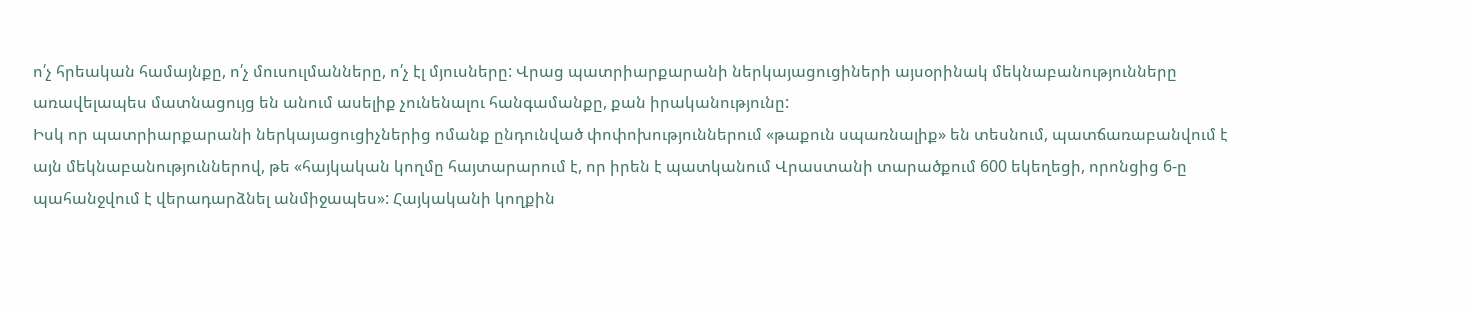ո՛չ հրեական համայնքը, ո՛չ մուսուլմանները, ո՛չ էլ մյուսները: Վրաց պատրիարքարանի ներկայացուցիների այսօրինակ մեկնաբանությունները առավելապես մատնացույց են անում ասելիք չունենալու հանգամանքը, քան իրականությունը:
Իսկ որ պատրիարքարանի ներկայացուցիչներից ոմանք ընդունված փոփոխություններում «թաքուն սպառնալիք» են տեսնում, պատճառաբանվում է այն մեկնաբանություններով, թե «հայկական կողմը հայտարարում է, որ իրեն է պատկանում Վրաստանի տարածքում 600 եկեղեցի, որոնցից 6-ը պահանջվում է վերադարձնել անմիջապես»: Հայկականի կողքին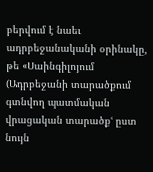բերվում է նաեւ ադրբեջանականի օրինակը, թե «Սաինգիլոյում (Ադրբեջանի տարածքում գտնվող պատմական վրացական տարածքՙ ըստ նույն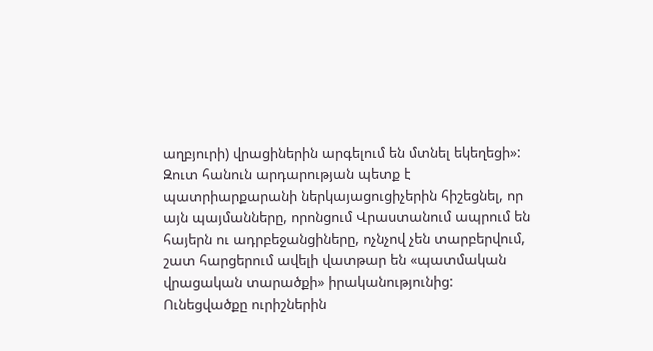աղբյուրի) վրացիներին արգելում են մտնել եկեղեցի»: Զուտ հանուն արդարության պետք է պատրիարքարանի ներկայացուցիչերին հիշեցնել, որ այն պայմանները, որոնցում Վրաստանում ապրում են հայերն ու ադրբեջանցիները, ոչնչով չեն տարբերվում, շատ հարցերում ավելի վատթար են «պատմական վրացական տարածքի» իրականությունից:
Ունեցվածքը ուրիշներին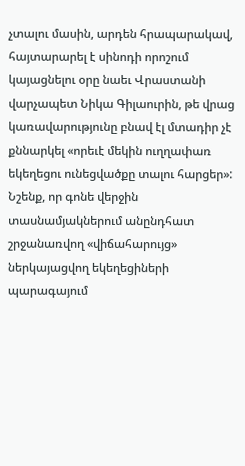չտալու մասին, արդեն հրապարակավ, հայտարարել է սինոդի որոշում կայացնելու օրը նաեւ Վրաստանի վարչապետ Նիկա Գիլաուրին, թե վրաց կառավարությունը բնավ էլ մտադիր չէ քննարկել «որեւէ մեկին ուղղափառ եկեղեցու ունեցվածքը տալու հարցեր»: Նշենք, որ գոնե վերջին տասնամյակներում անընդհատ շրջանառվող «վիճահարույց» ներկայացվող եկեղեցիների պարագայում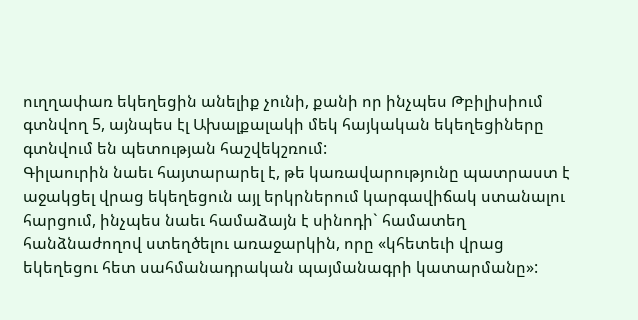ուղղափառ եկեղեցին անելիք չունի, քանի որ ինչպես Թբիլիսիում գտնվող 5, այնպես էլ Ախալքալակի մեկ հայկական եկեղեցիները գտնվում են պետության հաշվեկշռում:
Գիլաուրին նաեւ հայտարարել է, թե կառավարությունը պատրաստ է աջակցել վրաց եկեղեցուն այլ երկրներում կարգավիճակ ստանալու հարցում, ինչպես նաեւ համաձայն է սինոդի` համատեղ հանձնաժողով ստեղծելու առաջարկին, որը «կհետեւի վրաց եկեղեցու հետ սահմանադրական պայմանագրի կատարմանը»: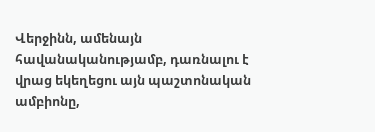Վերջինն, ամենայն հավանականությամբ, դառնալու է վրաց եկեղեցու այն պաշտոնական ամբիոնը,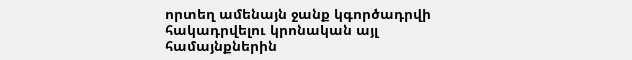որտեղ ամենայն ջանք կգործադրվի հակադրվելու կրոնական այլ համայնքներին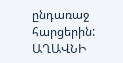ընդառաջ հարցերին:
ԱՂԱՎՆԻ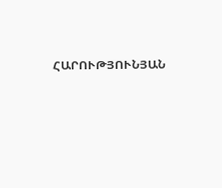ՀԱՐՈՒԹՅՈՒՆՅԱՆ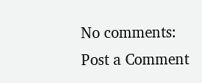No comments:
Post a Comment